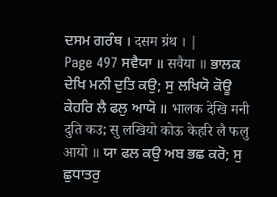ਦਸਮ ਗਰੰਥ । दसम ग्रंथ । |
Page 497 ਸਵੈਯਾ ॥ सवैया ॥ ਭਾਲਕ ਦੇਖਿ ਮਨੀ ਦੁਤਿ ਕਉ; ਸੁ ਲਖਿਯੋ ਕੋਊ ਕੇਹਰਿ ਲੈ ਫਲੁ ਆਯੋ ॥ भालक देखि मनी दुति कउ; सु लखियो कोऊ केहरि लै फलु आयो ॥ ਯਾ ਫਲ ਕਉ ਅਬ ਭਛ ਕਰੋ; ਸੁ ਛੁਧਾਤਰੁ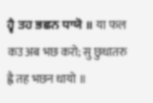ਹ੍ਵੈ ਤਹ ਭਛਨ ਧਾਯੋ ॥ या फल कउ अब भछ करो; सु छुधातरु ह्वै तह भछन धायो ॥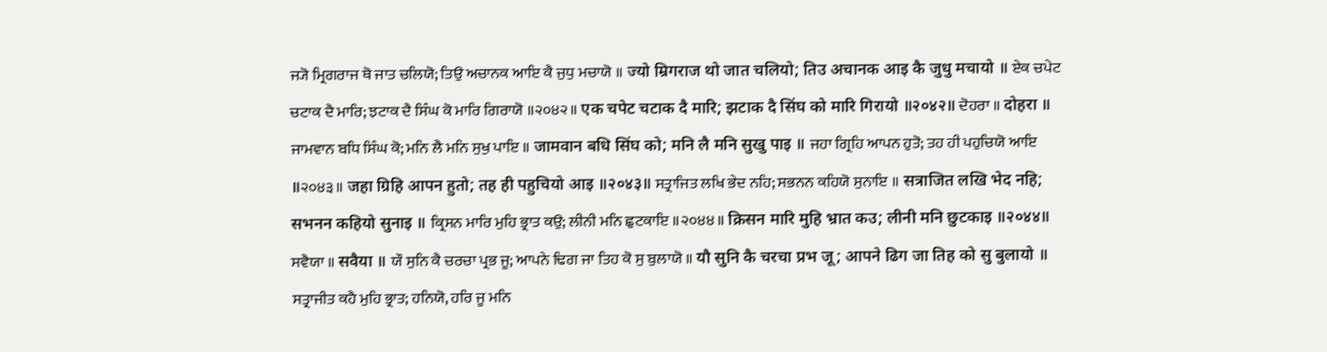ਜ੍ਯੋ ਮ੍ਰਿਗਰਾਜ ਥੋ ਜਾਤ ਚਲਿਯੋ; ਤਿਉ ਅਚਾਨਕ ਆਇ ਕੈ ਜੁਧੁ ਮਚਾਯੋ ॥ ज्यो म्रिगराज थो जात चलियो; तिउ अचानक आइ कै जुधु मचायो ॥ ਏਕ ਚਪੇਟ ਚਟਾਕ ਦੈ ਮਾਰਿ; ਝਟਾਕ ਦੈ ਸਿੰਘ ਕੋ ਮਾਰਿ ਗਿਰਾਯੋ ॥੨੦੪੨॥ एक चपेट चटाक दै मारि; झटाक दै सिंघ को मारि गिरायो ॥२०४२॥ ਦੋਹਰਾ ॥ दोहरा ॥ ਜਾਮਵਾਨ ਬਧਿ ਸਿੰਘ ਕੋ; ਮਨਿ ਲੈ ਮਨਿ ਸੁਖੁ ਪਾਇ ॥ जामवान बधि सिंघ को; मनि लै मनि सुखु पाइ ॥ ਜਹਾ ਗ੍ਰਿਹਿ ਆਪਨ ਹੁਤੋ; ਤਹ ਹੀ ਪਹੁਚਿਯੋ ਆਇ ॥੨੦੪੩॥ जहा ग्रिहि आपन हुतो; तह ही पहुचियो आइ ॥२०४३॥ ਸਤ੍ਰਾਜਿਤ ਲਖਿ ਭੇਦ ਨਹਿ; ਸਭਨਨ ਕਹਿਯੋ ਸੁਨਾਇ ॥ सत्राजित लखि भेद नहि; सभनन कहियो सुनाइ ॥ ਕ੍ਰਿਸਨ ਮਾਰਿ ਮੁਹਿ ਭ੍ਰਾਤ ਕਉ; ਲੀਨੀ ਮਨਿ ਛੁਟਕਾਇ ॥੨੦੪੪॥ क्रिसन मारि मुहि भ्रात कउ; लीनी मनि छुटकाइ ॥२०४४॥ ਸਵੈਯਾ ॥ सवैया ॥ ਯੌ ਸੁਨਿ ਕੈ ਚਰਚਾ ਪ੍ਰਭ ਜੂ; ਆਪਨੇ ਢਿਗ ਜਾ ਤਿਹ ਕੋ ਸੁ ਬੁਲਾਯੋ ॥ यौ सुनि कै चरचा प्रभ जू; आपने ढिग जा तिह को सु बुलायो ॥ ਸਤ੍ਰਾਜੀਤ ਕਹੈ ਮੁਹਿ ਭ੍ਰਾਤ; ਹਨਿਯੋ, ਹਰਿ ਜੂ ਮਨਿ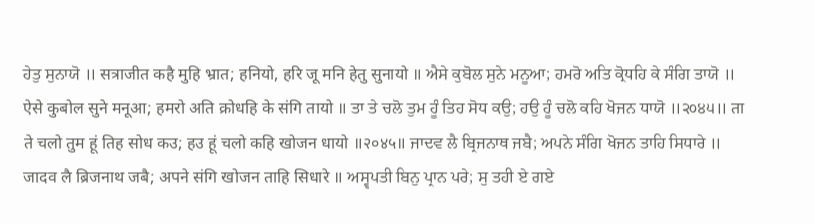ਹੇਤੁ ਸੁਨਾਯੋ ॥ सत्राजीत कहै मुहि भ्रात; हनियो, हरि जू मनि हेतु सुनायो ॥ ਐਸੇ ਕੁਬੋਲ ਸੁਨੇ ਮਨੂਆ; ਹਮਰੋ ਅਤਿ ਕ੍ਰੋਧਹਿ ਕੇ ਸੰਗਿ ਤਾਯੋ ॥ ऐसे कुबोल सुने मनूआ; हमरो अति क्रोधहि के संगि तायो ॥ ਤਾ ਤੇ ਚਲੋ ਤੁਮ ਹੂੰ ਤਿਹ ਸੋਧ ਕਉ; ਹਉ ਹੂੰ ਚਲੋ ਕਹਿ ਖੋਜਨ ਧਾਯੋ ॥੨੦੪੫॥ ता ते चलो तुम हूं तिह सोध कउ; हउ हूं चलो कहि खोजन धायो ॥२०४५॥ ਜਾਦਵ ਲੈ ਬ੍ਰਿਜਨਾਥ ਜਬੈ; ਅਪਨੇ ਸੰਗਿ ਖੋਜਨ ਤਾਹਿ ਸਿਧਾਰੇ ॥ जादव लै ब्रिजनाथ जबै; अपने संगि खोजन ताहि सिधारे ॥ ਅਸ੍ਵਪਤੀ ਬਿਨੁ ਪ੍ਰਾਨ ਪਰੇ; ਸੁ ਤਹੀ ਏ ਗਏ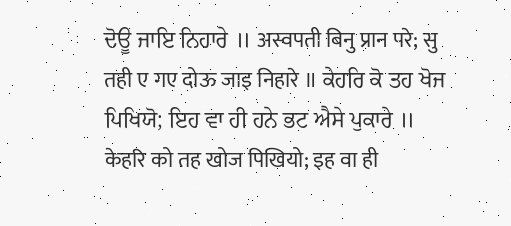ਦੋਊ ਜਾਇ ਨਿਹਾਰੇ ॥ अस्वपती बिनु प्रान परे; सु तही ए गए दोऊ जाइ निहारे ॥ ਕੇਹਰਿ ਕੋ ਤਹ ਖੋਜ ਪਿਖਿਯੋ; ਇਹ ਵਾ ਹੀ ਹਨੇ ਭਟ ਐਸੇ ਪੁਕਾਰੇ ॥ केहरि को तह खोज पिखियो; इह वा ही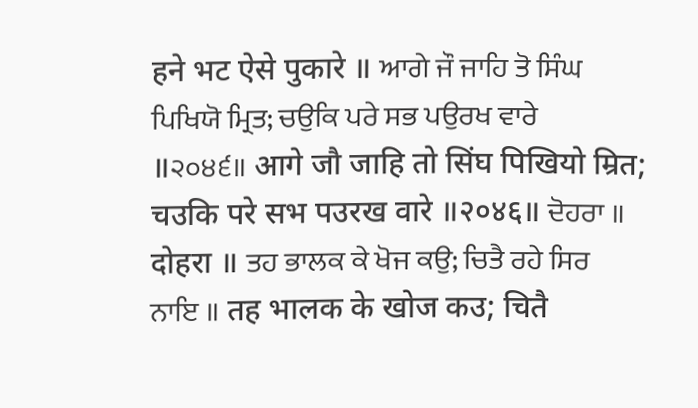हने भट ऐसे पुकारे ॥ ਆਗੇ ਜੌ ਜਾਹਿ ਤੋ ਸਿੰਘ ਪਿਖਿਯੋ ਮ੍ਰਿਤ; ਚਉਕਿ ਪਰੇ ਸਭ ਪਉਰਖ ਵਾਰੇ ॥੨੦੪੬॥ आगे जौ जाहि तो सिंघ पिखियो म्रित; चउकि परे सभ पउरख वारे ॥२०४६॥ ਦੋਹਰਾ ॥ दोहरा ॥ ਤਹ ਭਾਲਕ ਕੇ ਖੋਜ ਕਉ; ਚਿਤੈ ਰਹੇ ਸਿਰ ਨਾਇ ॥ तह भालक के खोज कउ; चितै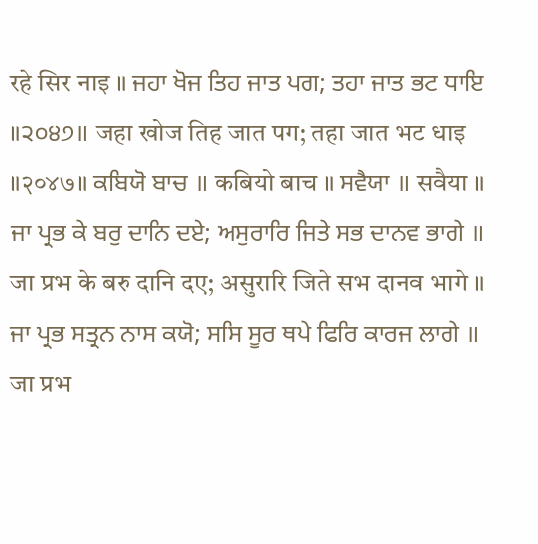रहे सिर नाइ ॥ ਜਹਾ ਖੋਜ ਤਿਹ ਜਾਤ ਪਗ; ਤਹਾ ਜਾਤ ਭਟ ਧਾਇ ॥੨੦੪੭॥ जहा खोज तिह जात पग; तहा जात भट धाइ ॥२०४७॥ ਕਬਿਯੋ ਬਾਚ ॥ कबियो बाच ॥ ਸਵੈਯਾ ॥ सवैया ॥ ਜਾ ਪ੍ਰਭ ਕੇ ਬਰੁ ਦਾਨਿ ਦਏ; ਅਸੁਰਾਰਿ ਜਿਤੇ ਸਭ ਦਾਨਵ ਭਾਗੇ ॥ जा प्रभ के बरु दानि दए; असुरारि जिते सभ दानव भागे ॥ ਜਾ ਪ੍ਰਭ ਸਤ੍ਰਨ ਨਾਸ ਕਯੋ; ਸਸਿ ਸੂਰ ਥਪੇ ਫਿਰਿ ਕਾਰਜ ਲਾਗੇ ॥ जा प्रभ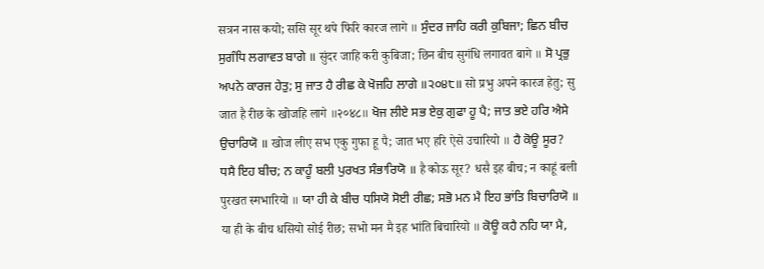सत्रन नास कयो; ससि सूर थपे फिरि कारज लागे ॥ ਸੁੰਦਰ ਜਾਹਿ ਕਰੀ ਕੁਬਿਜਾ; ਛਿਨ ਬੀਚ ਸੁਗੰਧਿ ਲਗਾਵਤ ਬਾਗੇ ॥ सुंदर जाहि करी कुबिजा; छिन बीच सुगंधि लगावत बागे ॥ ਸੋ ਪ੍ਰਭੁ ਅਪਨੇ ਕਾਰਜ ਹੇਤੁ; ਸੁ ਜਾਤ ਹੈ ਰੀਛ ਕੇ ਖੋਜਹਿ ਲਾਗੇ ॥੨੦੪੮॥ सो प्रभु अपने कारज हेतु; सु जात है रीछ के खोजहि लागे ॥२०४८॥ ਖੋਜ ਲੀਏ ਸਭ ਏਕੁ ਗੁਫਾ ਹੂ ਪੈ; ਜਾਤ ਭਏ ਹਰਿ ਐਸੇ ਉਚਾਰਿਯੋ ॥ खोज लीए सभ एकु गुफा हू पै; जात भए हरि ऐसे उचारियो ॥ ਹੈ ਕੋਊ ਸੂਰ? ਧਸੈ ਇਹ ਬੀਚ; ਨ ਕਾਹੂੰ ਬਲੀ ਪੁਰਖਤ ਸੰਭਾਰਿਯੋ ॥ है कोऊ सूर? धसै इह बीच; न काहूं बली पुरखत स्मभारियो ॥ ਯਾ ਹੀ ਕੇ ਬੀਚ ਧਸਿਯੋ ਸੋਈ ਰੀਛ; ਸਭੋ ਮਨ ਮੈ ਇਹ ਭਾਂਤਿ ਬਿਚਾਰਿਯੋ ॥ या ही के बीच धसियो सोई रीछ; सभो मन मै इह भांति बिचारियो ॥ ਕੋਊ ਕਹੈ ਨਹਿ ਯਾ ਮੈ,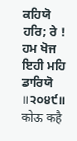ਕਹਿਯੋ ਹਰਿ; ਰੇ ! ਹਮ ਖੋਜ ਇਹੀ ਮਹਿ ਡਾਰਿਯੋ ॥੨੦੪੯॥ कोऊ कहै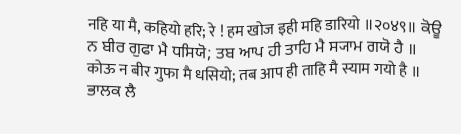नहि या मै, कहियो हरि; रे ! हम खोज इही महि डारियो ॥२०४९॥ ਕੋਊ ਨ ਬੀਰ ਗੁਫਾ ਮੈ ਧਸਿਯੋ; ਤਬ ਆਪ ਹੀ ਤਾਹਿ ਮੈ ਸ੍ਯਾਮ ਗਯੋ ਹੈ ॥ कोऊ न बीर गुफा मै धसियो; तब आप ही ताहि मै स्याम गयो है ॥ ਭਾਲਕ ਲੈ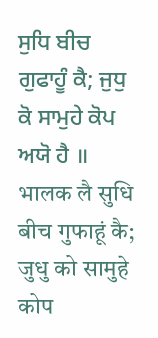ਸੁਧਿ ਬੀਚ ਗੁਫਾਹੂੰ ਕੈ; ਜੁਧੁ ਕੋ ਸਾਮੁਹੇ ਕੋਪ ਅਯੋ ਹੈ ॥ भालक लै सुधि बीच गुफाहूं कै; जुधु को सामुहे कोप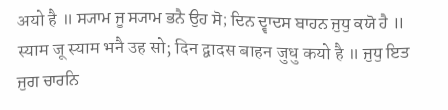अयो है ॥ ਸ੍ਯਾਮ ਜੂ ਸ੍ਯਾਮ ਭਨੈ ਉਹ ਸੋ; ਦਿਨ ਦ੍ਵਾਦਸ ਬਾਹਨ ਜੁਧੁ ਕਯੋ ਹੈ ॥ स्याम जू स्याम भनै उह सो; दिन द्वादस बाहन जुधु कयो है ॥ ਜੁਧੁ ਇਤ ਜੁਗ ਚਾਰਨਿ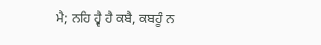ਮੈ; ਨਹਿ ਹ੍ਵੈ ਹੈ ਕਬੈ, ਕਬਹੂੰ ਨ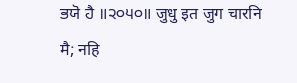ਭਯੋ ਹੈ ॥੨੦੫੦॥ जुधु इत जुग चारनि मै; नहि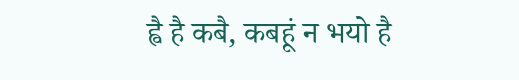ह्वै है कबै, कबहूं न भयो है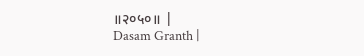॥२०५०॥ |
Dasam Granth |